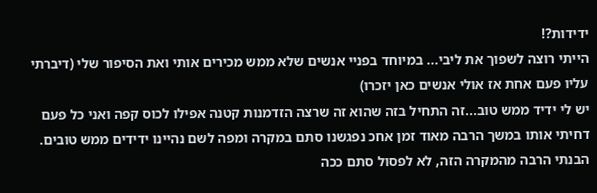ידידות?!
הייתי רוצה לשפוך את ליבי... במיוחד בפניי אנשים שלא ממש מכירים אותי ואת הסיפור שלי (דיברתי עליו פעם אחת אז אולי אנשים כאן יזכרו)
יש לי ידיד ממש טוב...זה התחיל בזה שהוא זה שרצה הזדמנות קטנה אפילו לכוס קפה ואני כל פעם דחיתי אותו במשך הרבה מאוד זמן אחכ נפגשנו סתם במקרה ומפה לשם נהיינו ידידים ממש טובים. הבנתי הרבה מהמקרה הזה, לא לפסול סתם ככה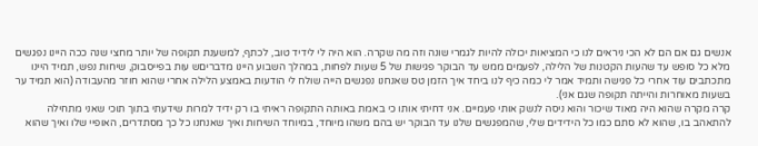אנשים גם אם הם לא הכי ניראים לנו כי המציאות יכולה להיות לגמרי שונה וזה מה שקרה. הוא היה לי לידיד טוב, לכתף, למשענת תקופה של יותר מחצי שנה ככה היינו נפגשים מלא כל סופש עד שהעות הקטנות של הלילה, לפעמים ממש עד הבוקר פגישות של 5 שעות לפחות, במהלך השבוע היינו מדבריםש עות בפייסבוק, שיחות נפש, תמיד היינו מתכתבים עוד אחרי כל פגישה ותמיד אמר לי כמה כיף לנו ביחד איך הזמן טס שאנחנו נפגשים הייה שולח לי הודעות באמצע הלילה אחרי שהוא חוזר מהעבודה (הוא תמיד ער בשעות מאוחרות והייתה תקופה שגם אני).
קרה מקרה שהוא היה מאוד שיכור והוא ניסה לנשק אותי פעמיים. אני דחיתי אותו כי באמת באותה התקופה ראיתי בו רק ידיד למרות שידעתי בתוך תוכי שאני מתחילה להתאהב בו, שהוא לא סתם כמו כל הידידים שלי, שהמפגשים שלנו עד הבוקר יש בהם משהו מיוחד, במיוחד השיחות ואיך שאנחנו כל כך מסתדרים, האופיי שלו ואיך שהוא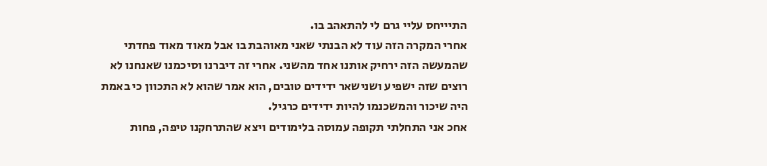התיייחס עליי גרם לי להתאהב בו.
אחרי המקרה הזה עוד לא הבנתי שאני מאוהבת בו אבל מאוד מאוד פחדתי שהמעשה הזה ירחיק אותנו אחד מהשני. אחרי זה דיברנו וסיכמנו שאנחנו לא רוצים שזה ישפיע ושנישאר ידידים טובים, הוא אמר שהוא לא התכוון כי באמת היה שיכור והמשכנמו להיות ידידים כרגיל.
אחכ אני התחלתי תקופה עמוסה בלימודים ויצא שהתרחקנו טיפה, פחות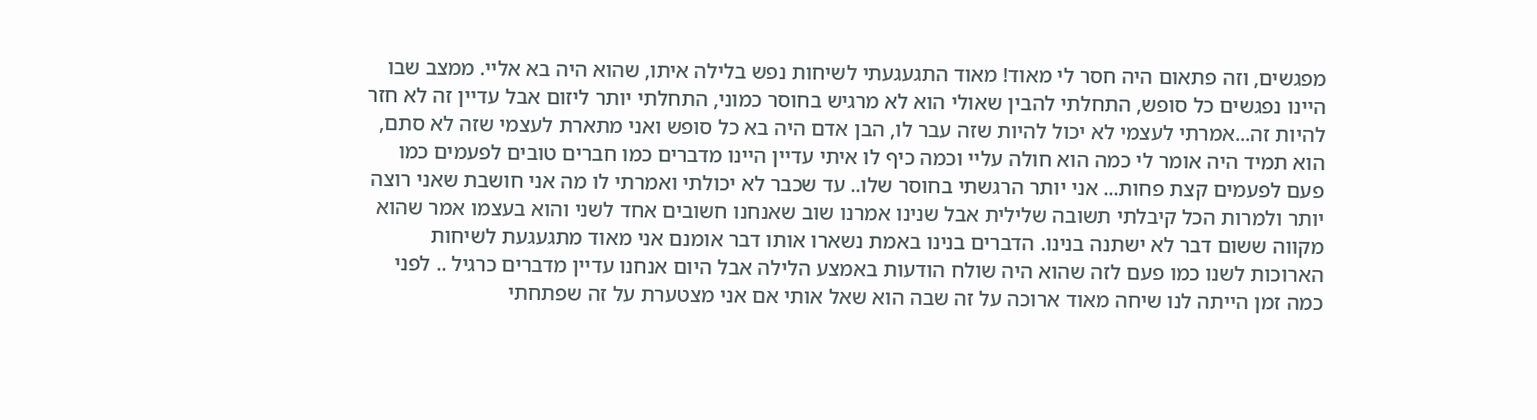מפגשים, וזה פתאום היה חסר לי מאוד! מאוד התגעגעתי לשיחות נפש בלילה איתו, שהוא היה בא אליי. ממצב שבו היינו נפגשים כל סופש, התחלתי להבין שאולי הוא לא מרגיש בחוסר כמוני, התחלתי יותר ליזום אבל עדיין זה לא חזר להיות זה...אמרתי לעצמי לא יכול להיות שזה עבר לו, הבן אדם היה בא כל סופש ואני מתארת לעצמי שזה לא סתם, הוא תמיד היה אומר לי כמה הוא חולה עליי וכמה כיף לו איתי עדיין היינו מדברים כמו חברים טובים לפעמים כמו פעם לפעמים קצת פחות... אני יותר הרגשתי בחוסר שלו.. עד שכבר לא יכולתי ואמרתי לו מה אני חושבת שאני רוצה יותר ולמרות הכל קיבלתי תשובה שלילית אבל שנינו אמרנו שוב שאנחנו חשובים אחד לשני והוא בעצמו אמר שהוא מקווה ששום דבר לא ישתנה בנינו. הדברים בנינו באמת נשארו אותו דבר אומנם אני מאוד מתגעגעת לשיחות הארוכות לשנו כמו פעם לזה שהוא היה שולח הודעות באמצע הלילה אבל היום אנחנו עדיין מדברים כרגיל .. לפני כמה זמן הייתה לנו שיחה מאוד ארוכה על זה שבה הוא שאל אותי אם אני מצטערת על זה שפתחתי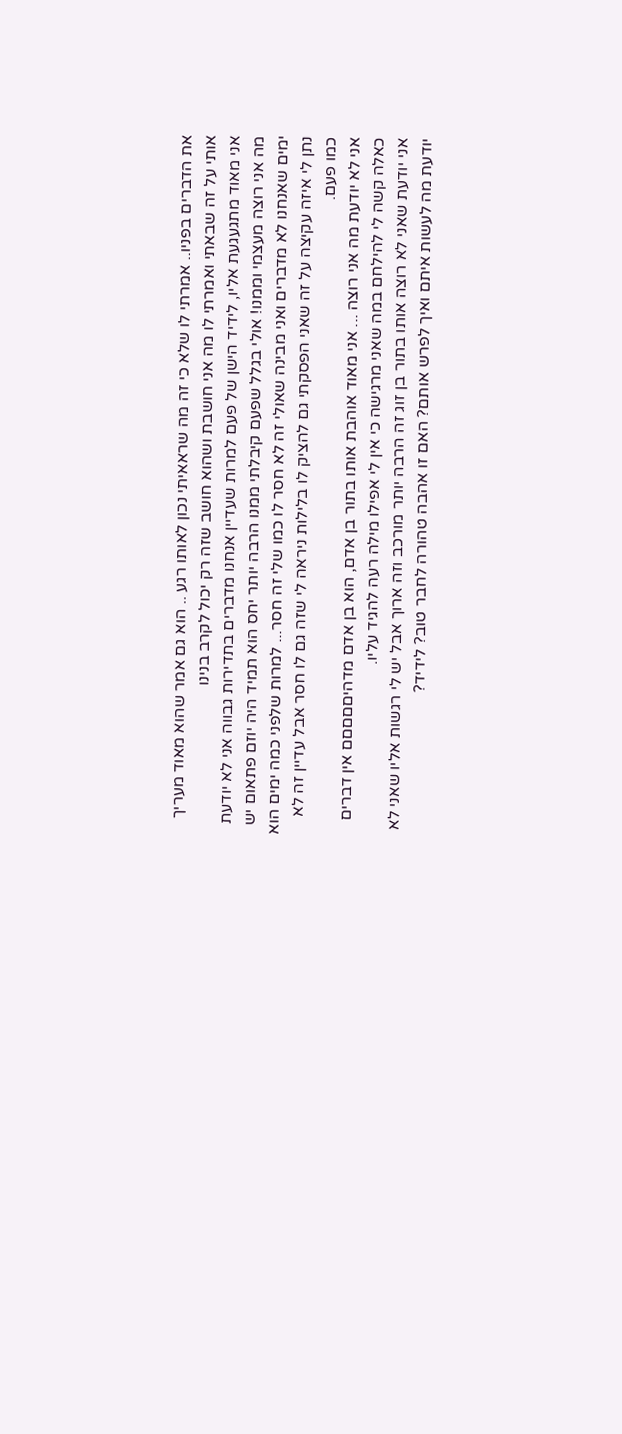את הדברים בפניו.. אמרתי לו שלא כי זה מה שראאיתי נכון לאותו רגע .. הוא גם אמר שהוא מאוד מעריך אותי על זה שבאתי ואמרתי לו מה אני חושבת ושהוא חושב שזה רק יכול לקרב בנינו
אני מאוד מתגעגעת אליו, לידיד הישן של פעם למרות שעדיין אנחנו מדברים בתדירות גבווה אני לא יודעת מה אני רוצה מעצמי וממנו! אולי בגלל שפעם קיבלתי ממנו הרבה יותר יחס הוא תמיד היה יוזם פתאום יש ימים שאנחנו לא מדברים ואני מבינה שאולי זה לא חסר לו כמו שלי זה חסר... למרות שלפני כמה ימים הוא נתן לי איזה עקיצה על זה שאני הפסקתי גם להציק לו בלילות ניראה לי שזה גם לו חסר אבל עדיין זה לא כמו פעם.
אני לא יודעת מה אני רוצה ... אני מאוד אוהבת אותו בתור בן אדם, הוא בן אדם מדהיםםםםם אין דברים כאלה קשה לי להילחם במה שאני מרגישה כי אין לי אפילו מילה רעה להגיד עליו.
אני יודעת שאני לא רוצה אותו בתור בן זוג זה הרבה יותר מורכב וזה ארוך אבל יש לי רגשות אליו שאני לא יודעת מה לעשות איתם ואיך לפרש אותם? האם זו אהבה טהורה לחבר טוב? לידיד?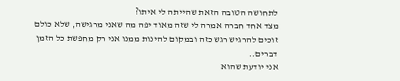לתחושה הטובה הזאת שהייתה לי איתו?
מצד אחד חברה אמרה לי שזה מאוד יפה מה שאני מרגישה, שלא כולם זוכים להרגיש רגש כזה ובמקום להינות ממנו אני רק מחפשת כל הזמן דברים..
אני יודעת שהוא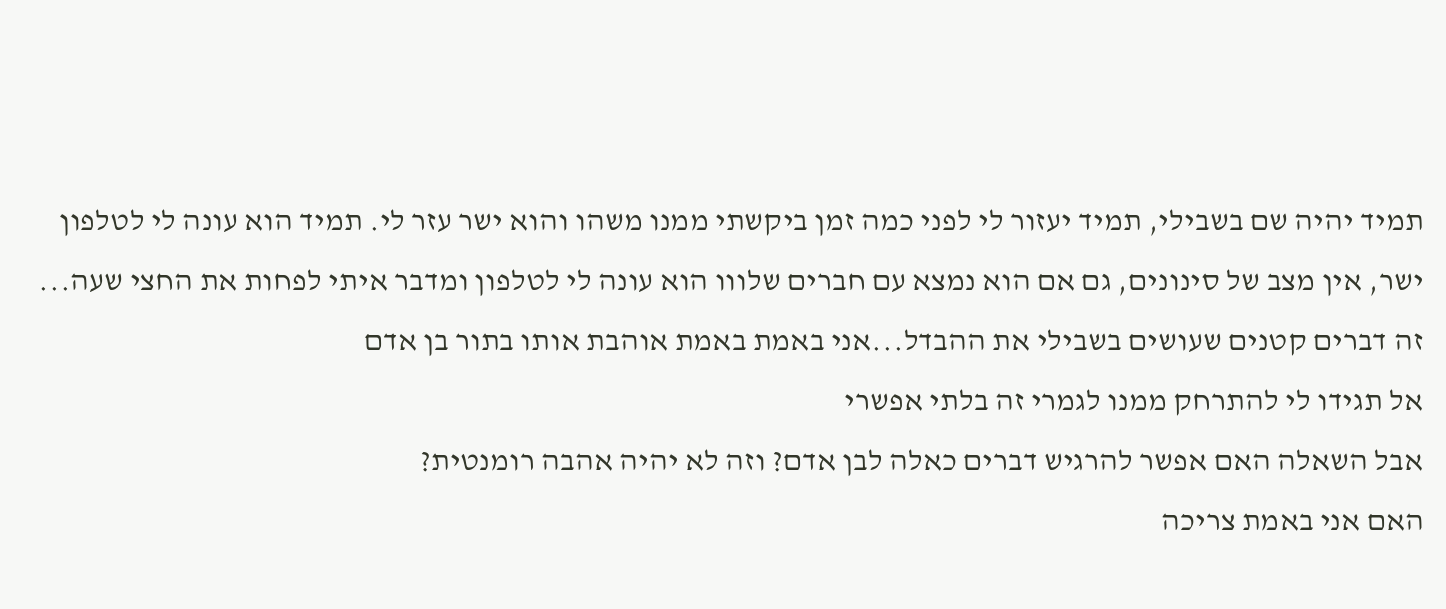תמיד יהיה שם בשבילי, תמיד יעזור לי לפני כמה זמן ביקשתי ממנו משהו והוא ישר עזר לי. תמיד הוא עונה לי לטלפון ישר, אין מצב של סינונים, גם אם הוא נמצא עם חברים שלווו הוא עונה לי לטלפון ומדבר איתי לפחות את החצי שעה... זה דברים קטנים שעושים בשבילי את ההבדל...אני באמת באמת אוהבת אותו בתור בן אדם
אל תגידו לי להתרחק ממנו לגמרי זה בלתי אפשרי
אבל השאלה האם אפשר להרגיש דברים כאלה לבן אדם? וזה לא יהיה אהבה רומנטית?
האם אני באמת צריכה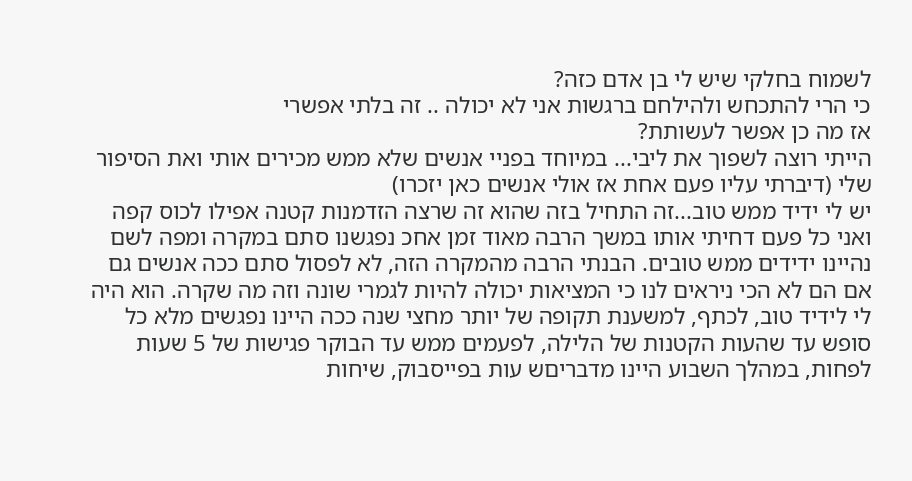לשמוח בחלקי שיש לי בן אדם כזה?
כי הרי להתכחש ולהילחם ברגשות אני לא יכולה .. זה בלתי אפשרי
אז מה כן אפשר לעשותת?
הייתי רוצה לשפוך את ליבי... במיוחד בפניי אנשים שלא ממש מכירים אותי ואת הסיפור שלי (דיברתי עליו פעם אחת אז אולי אנשים כאן יזכרו)
יש לי ידיד ממש טוב...זה התחיל בזה שהוא זה שרצה הזדמנות קטנה אפילו לכוס קפה ואני כל פעם דחיתי אותו במשך הרבה מאוד זמן אחכ נפגשנו סתם במקרה ומפה לשם נהיינו ידידים ממש טובים. הבנתי הרבה מהמקרה הזה, לא לפסול סתם ככה אנשים גם אם הם לא הכי ניראים לנו כי המציאות יכולה להיות לגמרי שונה וזה מה שקרה. הוא היה לי לידיד טוב, לכתף, למשענת תקופה של יותר מחצי שנה ככה היינו נפגשים מלא כל סופש עד שהעות הקטנות של הלילה, לפעמים ממש עד הבוקר פגישות של 5 שעות לפחות, במהלך השבוע היינו מדבריםש עות בפייסבוק, שיחות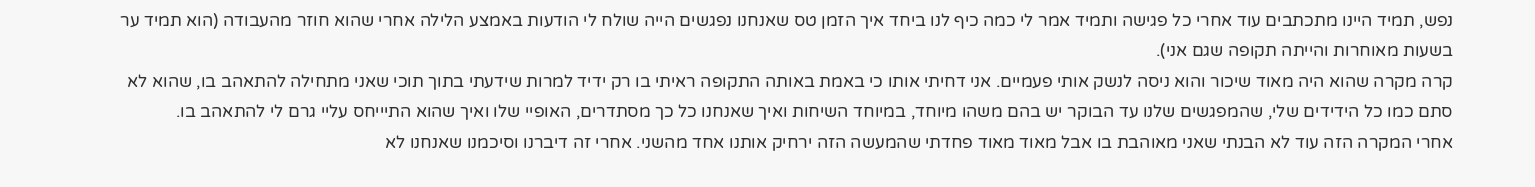נפש, תמיד היינו מתכתבים עוד אחרי כל פגישה ותמיד אמר לי כמה כיף לנו ביחד איך הזמן טס שאנחנו נפגשים הייה שולח לי הודעות באמצע הלילה אחרי שהוא חוזר מהעבודה (הוא תמיד ער בשעות מאוחרות והייתה תקופה שגם אני).
קרה מקרה שהוא היה מאוד שיכור והוא ניסה לנשק אותי פעמיים. אני דחיתי אותו כי באמת באותה התקופה ראיתי בו רק ידיד למרות שידעתי בתוך תוכי שאני מתחילה להתאהב בו, שהוא לא סתם כמו כל הידידים שלי, שהמפגשים שלנו עד הבוקר יש בהם משהו מיוחד, במיוחד השיחות ואיך שאנחנו כל כך מסתדרים, האופיי שלו ואיך שהוא התיייחס עליי גרם לי להתאהב בו.
אחרי המקרה הזה עוד לא הבנתי שאני מאוהבת בו אבל מאוד מאוד פחדתי שהמעשה הזה ירחיק אותנו אחד מהשני. אחרי זה דיברנו וסיכמנו שאנחנו לא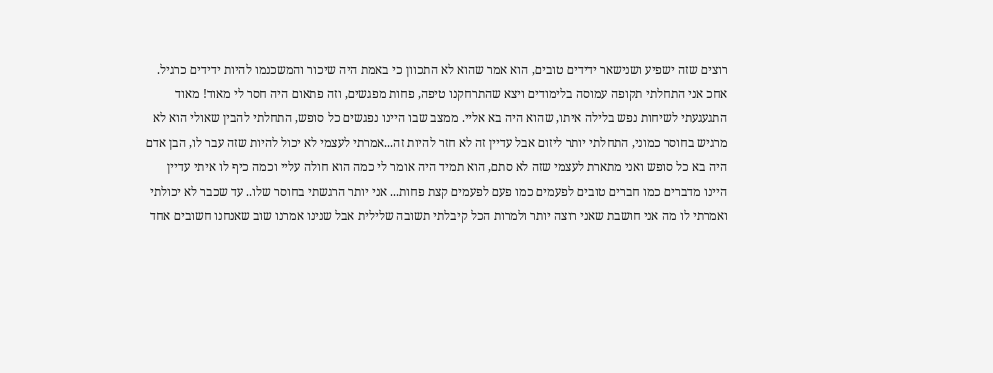רוצים שזה ישפיע ושנישאר ידידים טובים, הוא אמר שהוא לא התכוון כי באמת היה שיכור והמשכנמו להיות ידידים כרגיל.
אחכ אני התחלתי תקופה עמוסה בלימודים ויצא שהתרחקנו טיפה, פחות מפגשים, וזה פתאום היה חסר לי מאוד! מאוד התגעגעתי לשיחות נפש בלילה איתו, שהוא היה בא אליי. ממצב שבו היינו נפגשים כל סופש, התחלתי להבין שאולי הוא לא מרגיש בחוסר כמוני, התחלתי יותר ליזום אבל עדיין זה לא חזר להיות זה...אמרתי לעצמי לא יכול להיות שזה עבר לו, הבן אדם היה בא כל סופש ואני מתארת לעצמי שזה לא סתם, הוא תמיד היה אומר לי כמה הוא חולה עליי וכמה כיף לו איתי עדיין היינו מדברים כמו חברים טובים לפעמים כמו פעם לפעמים קצת פחות... אני יותר הרגשתי בחוסר שלו.. עד שכבר לא יכולתי ואמרתי לו מה אני חושבת שאני רוצה יותר ולמרות הכל קיבלתי תשובה שלילית אבל שנינו אמרנו שוב שאנחנו חשובים אחד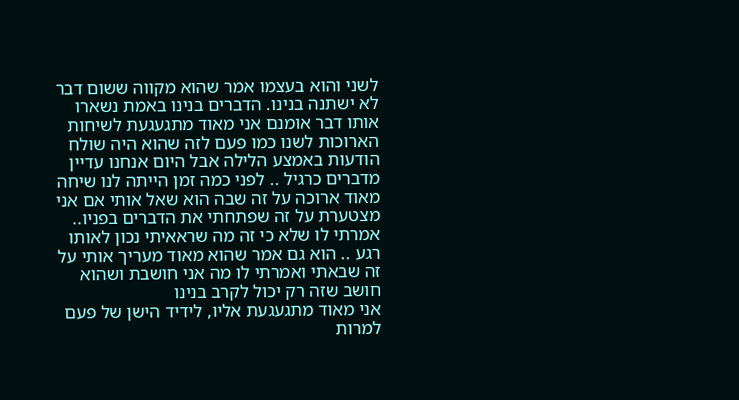לשני והוא בעצמו אמר שהוא מקווה ששום דבר לא ישתנה בנינו. הדברים בנינו באמת נשארו אותו דבר אומנם אני מאוד מתגעגעת לשיחות הארוכות לשנו כמו פעם לזה שהוא היה שולח הודעות באמצע הלילה אבל היום אנחנו עדיין מדברים כרגיל .. לפני כמה זמן הייתה לנו שיחה מאוד ארוכה על זה שבה הוא שאל אותי אם אני מצטערת על זה שפתחתי את הדברים בפניו.. אמרתי לו שלא כי זה מה שראאיתי נכון לאותו רגע .. הוא גם אמר שהוא מאוד מעריך אותי על זה שבאתי ואמרתי לו מה אני חושבת ושהוא חושב שזה רק יכול לקרב בנינו
אני מאוד מתגעגעת אליו, לידיד הישן של פעם למרות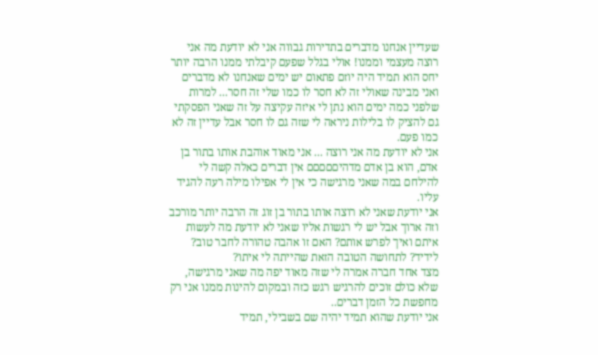שעדיין אנחנו מדברים בתדירות גבווה אני לא יודעת מה אני רוצה מעצמי וממנו! אולי בגלל שפעם קיבלתי ממנו הרבה יותר יחס הוא תמיד היה יוזם פתאום יש ימים שאנחנו לא מדברים ואני מבינה שאולי זה לא חסר לו כמו שלי זה חסר... למרות שלפני כמה ימים הוא נתן לי איזה עקיצה על זה שאני הפסקתי גם להציק לו בלילות ניראה לי שזה גם לו חסר אבל עדיין זה לא כמו פעם.
אני לא יודעת מה אני רוצה ... אני מאוד אוהבת אותו בתור בן אדם, הוא בן אדם מדהיםםםםם אין דברים כאלה קשה לי להילחם במה שאני מרגישה כי אין לי אפילו מילה רעה להגיד עליו.
אני יודעת שאני לא רוצה אותו בתור בן זוג זה הרבה יותר מורכב וזה ארוך אבל יש לי רגשות אליו שאני לא יודעת מה לעשות איתם ואיך לפרש אותם? האם זו אהבה טהורה לחבר טוב? לידיד? לתחושה הטובה הזאת שהייתה לי איתו?
מצד אחד חברה אמרה לי שזה מאוד יפה מה שאני מרגישה, שלא כולם זוכים להרגיש רגש כזה ובמקום להינות ממנו אני רק מחפשת כל הזמן דברים..
אני יודעת שהוא תמיד יהיה שם בשבילי, תמיד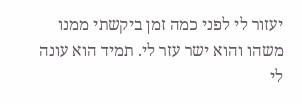יעזור לי לפני כמה זמן ביקשתי ממנו משהו והוא ישר עזר לי. תמיד הוא עונה לי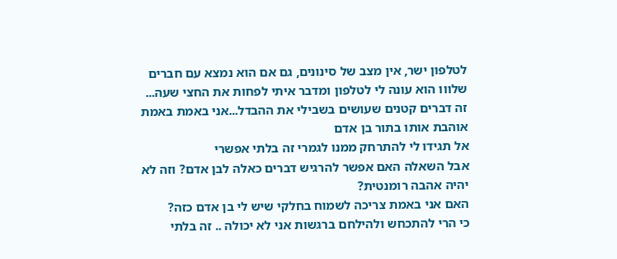לטלפון ישר, אין מצב של סינונים, גם אם הוא נמצא עם חברים שלווו הוא עונה לי לטלפון ומדבר איתי לפחות את החצי שעה... זה דברים קטנים שעושים בשבילי את ההבדל...אני באמת באמת אוהבת אותו בתור בן אדם
אל תגידו לי להתרחק ממנו לגמרי זה בלתי אפשרי
אבל השאלה האם אפשר להרגיש דברים כאלה לבן אדם? וזה לא יהיה אהבה רומנטית?
האם אני באמת צריכה לשמוח בחלקי שיש לי בן אדם כזה?
כי הרי להתכחש ולהילחם ברגשות אני לא יכולה .. זה בלתי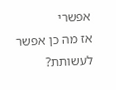אפשרי
אז מה כן אפשר לעשותת?